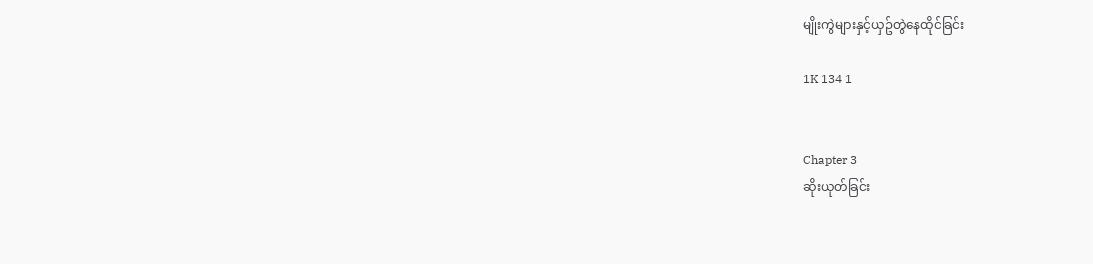မျိုးကွဲများနှင့်ယှဥ်တွဲနေထိုင်ခြင်း

1K 134 1


Chapter 3
ဆိုးယုတ်ခြင်း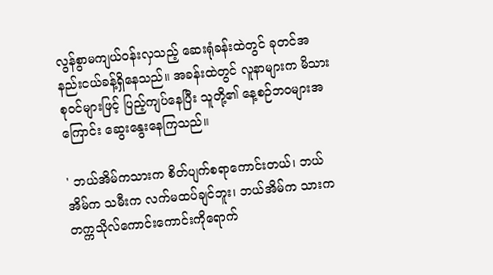လွန်စွာမကျယ်ဝန်းလှသည့် ဆေးရုံခန်းထဲတွင် ခုတင်အနည်းငယ်ခန့်ရှိနေသည်။ အခန်းထဲတွင် လူနာများက မိသားစုဝင်များဖြင့် ပြည့်ကျပ်နေပြီး သူတို့၏ နေ့စဉ်ဘဝများအကြောင်း ဆွေးနွေးနေကြသည်။

' ဘယ်အိမ်ကသားက စိတ်ပျက်စရာကောင်းတယ်၊ ဘယ်အိမ်က သမီးက လက်မထပ်ချင်ဘူး၊ ဘယ်အိမ်က သားက တက္ကသိုလ်ကောင်းကောင်းကိုရောက်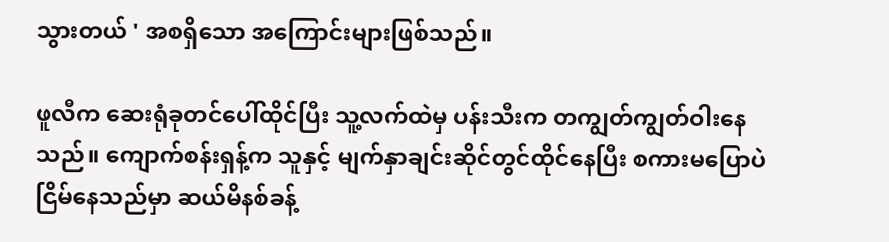သွားတယ် ' အစရှိသော အ‌ကြောင်းများဖြစ်သည်။

ဖူလီက ဆေးရုံခုတင်ပေါ်ထိုင်ပြီး သူ့လက်ထဲမှ ပန်းသီးက တကျွတ်ကျွတ်ဝါးနေသည်။ ကျောက်စန်းရှန့်က သူနှင့် မျက်နှာချင်းဆိုင်တွင်ထိုင်နေပြီး စကားမပြောပဲ ငြိမ်နေသည်မှာ ဆယ်မိနစ်ခန့်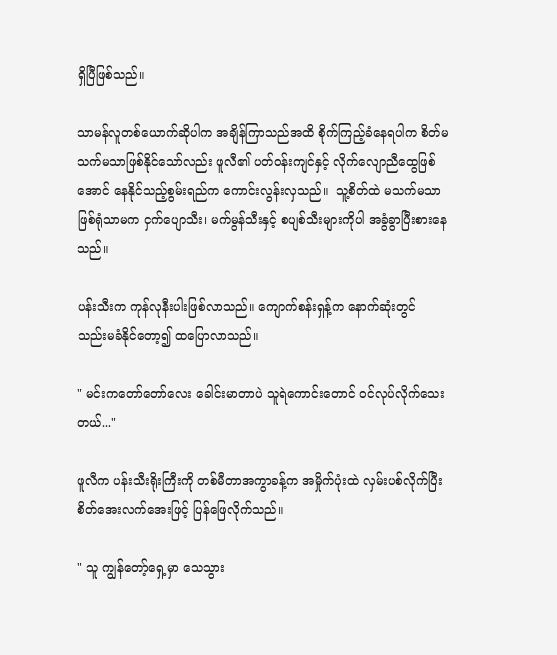ရှိပြီဖြစ်သည်။

သာမန်လူတစ်ယောက်ဆိုပါက အချိန်ကြာသည်အထိ စိုက်ကြည့်ခံနေရပါက စိတ်မသက်မသာဖြစ်နိုင်သော်လည်း ဖူလီ၏ ပတ်ဝန်းကျင်နှင့် လိုက်လျောညီထွေဖြစ်အောင် နေနိုင်သည့်စွမ်းရည်က ကောင်းလွန်းလှသည်။  သူ့စိတ်ထဲ မသက်မသာ ဖြစ်ရုံသာမက ငှက်ပျောသီး၊ မက်မွန်သီးနှင့် စပျစ်သီးများကိုပါ အခွံခွာပြီးစားနေသည်။

ပန်းသီးက ကုန်လုနီးပါးဖြစ်လာသည်။ ကျောက်စန်းရှန့်က နောက်ဆုံးတွင် သည်းမခံနိုင်တော့၍ ထပြောလာသည်။

" မင်းကတော်တော်လေး ခေါင်းမာတာပဲ သူရဲကောင်းတောင် ဝင်လုပ်လိုက်သေးတယ်..."

ဖူလီက ပန်းသီးရိုးကြီးကို တစ်မီတာအကွာခန့်က အမှိုက်ပုံးထဲ လှမ်းပစ်လိုက်ပြီး စိတ်အေးလက်အေးဖြင့် ပြန်ဖြေလိုက်သည်။

" သူ ကျွန်တော့်ရှေ့မှာ သေသွား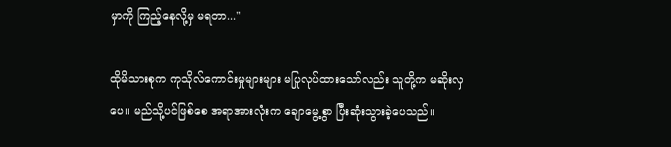မှာကို ကြည့်နေလို့မှ မရတာ..."

ထိုမိသားစုက ကုသိုလ်ကောင်းမှုများများ မပြုလုပ်ထားသော်လည်း သူတို့က မဆိုးလှပေ။ မည်သို့ပင်ဖြစ်စေ အရာအားလုံးက ချောမွေ့စွာ ပြီးဆုံးသွားခဲ့ပေသည်။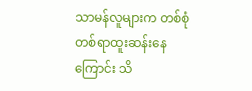သာမန်လူများက တစ်စုံတစ်ရာထူးဆန်းနေကြောင်း သိ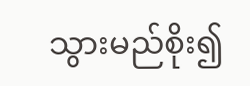သွားမည်စိုး၍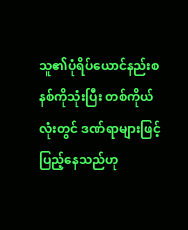သူ၏ပုံရိပ်ယောင်နည်းစနစ်ကိုသုံးပြီး တစ်ကိုယ်လုံးတွင် ဒဏ်ရာများဖြင့် ပြည့်နေသည်ဟု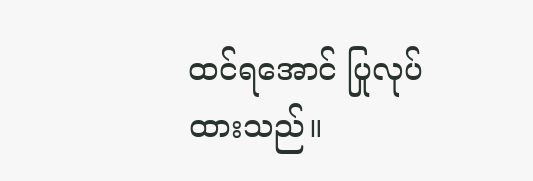ထင်ရအောင် ပြုလုပ်ထားသည်။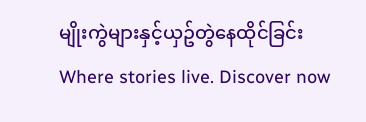မျိုးကွဲများနှင့်ယှဥ်တွဲနေထိုင်ခြင်းWhere stories live. Discover now